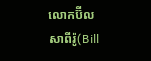លោកប៊ីល សាពីរ៉ូ(Bill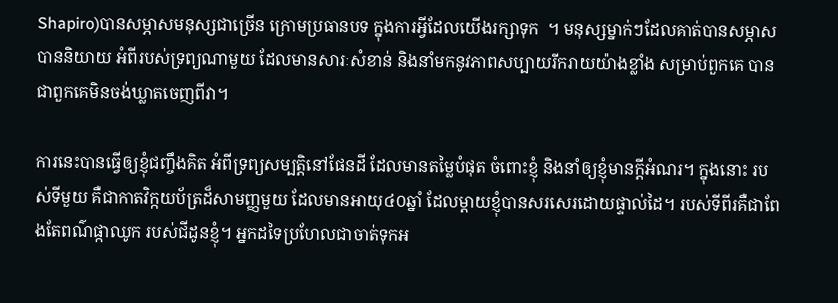Shapiro)បានសម្ភាសមនុស្សជាច្រើន ក្រោមប្រធានបទ ក្នុងការអ្វីដែលយើងរក្សាទុក  ។ មនុស្សម្នាក់ៗដែលគាត់បានសម្ភាស បាននិយាយ អំពីរបស់ទ្រព្យណាមួយ ដែលមានសារៈសំខាន់ និងនាំមកនូវភាពសប្បាយរីករាយយ៉ាងខ្លាំង សម្រាប់ពួកគេ បានជាពួកគេមិនចង់ឃ្លាតចេញពីវា។

ការនេះបានធ្វើឲ្យខ្ញុំជញ្ចឹងគិត អំពីទ្រព្យសម្បត្តិនៅផែនដី ដែលមានតម្លៃបំផុត ចំពោះខ្ញុំ និងនាំឲ្យខ្ញុំមានក្តីអំណរ។ ក្នុងនោះ របស់ទីមួយ គឺជាកាតវិក្កយប័ត្រដ៏សាមញ្ញមួយ ដែលមានអាយុ៤០ឆ្នាំ ដែលម្តាយខ្ញុំបានសរសេរដោយផ្ទាល់ដៃ។ របស់ទីពីរគឺជាពែងតែពណ៌ផ្កាឈូក របស់ជីដូនខ្ញុំ។ អ្នកដទៃប្រហែលជាចាត់ទុកអ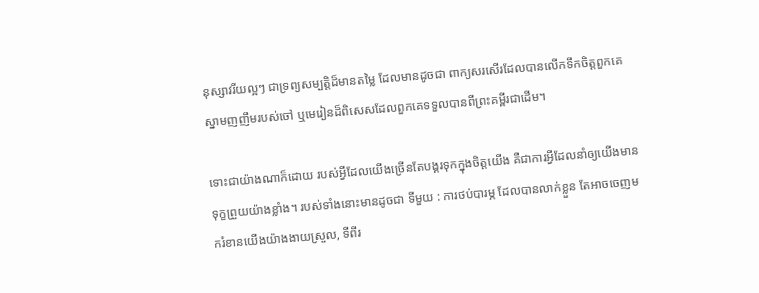នុស្សាវរីយល្អៗ ជាទ្រព្យសម្បត្តិដ៏មានតម្លៃ ដែលមានដូចជា ពាក្យសរសើរដែលបានលើកទឹកចិត្តពួកគេ ស្នាមញញឹមរបស់ចៅ ឬមេរៀនដ៏ពិសេសដែលពួកគេទទួលបានពីព្រះគម្ពីរជាដើម។

ទោះជាយ៉ាងណាក៏ដោយ របស់អ្វីដែលយើងច្រើនតែបង្គរទុកក្នុងចិត្តយើង គឺជាការអ្វីដែលនាំឲ្យយើងមានទុក្ខព្រួយយ៉ាងខ្លាំង។ របស់ទាំងនោះមានដូចជា ទីមួយ : ការថប់បារម្ភ ដែលបានលាក់ខ្លួន តែអាចចេញមករំខានយើងយ៉ាងងាយស្រួល, ទីពីរ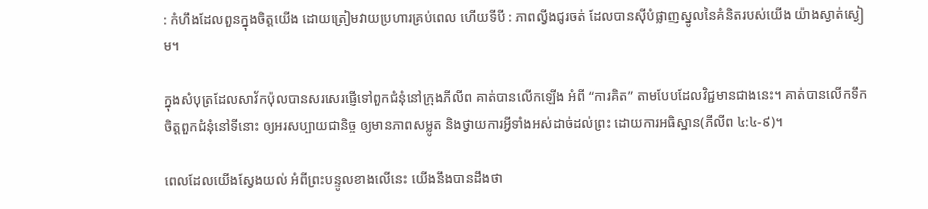: កំហឹងដែលពួនក្នុងចិត្តយើង ដោយត្រៀមវាយប្រហារគ្រប់ពេល ហើយទីបី : ភាពល្វីងជូរចត់ ដែលបានស៊ីបំផ្លាញស្នូលនៃគំនិតរបស់យើង យ៉ាងស្ងាត់ស្ងៀម។

ក្នុងសំបុត្រដែលសាវ័កប៉ុលបានសរសេរផ្ញើទៅពួកជំនុំនៅក្រុងភីលីព គាត់បានលើកឡើង អំពី “ការគិត” តាមបែបដែលវិជ្ជមានជាងនេះ។ គាត់បានលើកទឹកចិត្តពួកជំនុំនៅទីនោះ ឲ្យអរសប្បាយជានិច្ច ឲ្យមានភាពសម្លូត និងថ្វាយការអ្វីទាំងអស់ដាច់ដល់ព្រះ ដោយការអធិស្ឋាន(ភីលីព ៤:៤-៩)។

ពេលដែលយើងស្វែងយល់ អំពីព្រះបន្ទូលខាងលើនេះ យើងនឹងបានដឹងថា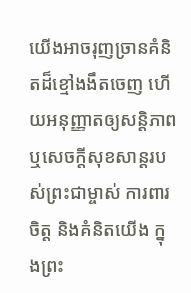យើងអាចរុញច្រានគំនិតដ៏ខ្មៅងងឹតចេញ ហើយអនុញ្ញាតឲ្យសន្តិភាព ឬសេចក្តីសុខសាន្តរបស់ព្រះជាម្ចាស់ ការពារចិត្ត និងគំនិតយើង ក្នុងព្រះ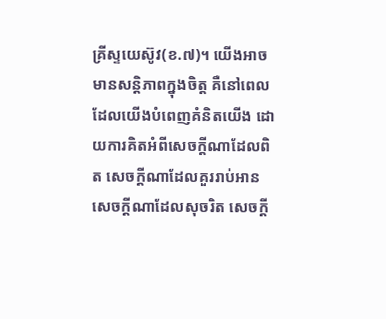គ្រីស្ទយេស៊ូវ(ខ.៧)។ យើងអាចមានសន្តិភាពក្នុងចិត្ត គឺនៅពេលដែលយើងបំពេញគំនិតយើង ដោយការគិតអំពីសេចក្តីណាដែលពិត សេចក្តីណាដែលគួររាប់អាន សេចក្តីណាដែលសុចរិត សេចក្តី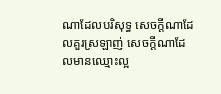ណាដែលបរិសុទ្ធ សេចក្តីណាដែលគួរស្រឡាញ់ សេចក្តីណាដែលមានឈ្មោះល្អ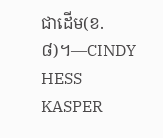ជាដើម(ខ.៨)។—CINDY HESS KASPER